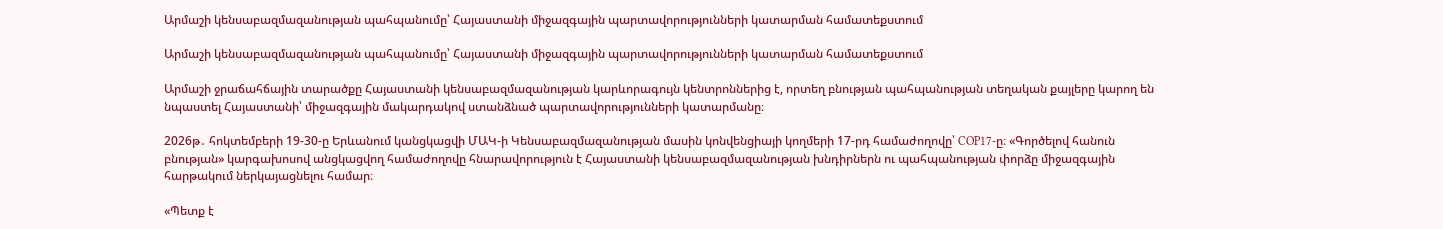Արմաշի կենսաբազմազանության պահպանումը՝ Հայաստանի միջազգային պարտավորությունների կատարման համատեքստում

Արմաշի կենսաբազմազանության պահպանումը՝ Հայաստանի միջազգային պարտավորությունների կատարման համատեքստում

Արմաշի ջրաճահճային տարածքը Հայաստանի կենսաբազմազանության կարևորագույն կենտրոններից է, որտեղ բնության պահպանության տեղական քայլերը կարող են նպաստել Հայաստանի՝ միջազգային մակարդակով ստանձնած պարտավորությունների կատարմանը։

2026թ․ հոկտեմբերի 19-30-ը Երևանում կանցկացվի ՄԱԿ-ի Կենսաբազմազանության մասին կոնվենցիայի կողմերի 17-րդ համաժողովը՝ COP17-ը։ «Գործելով հանուն բնության» կարգախոսով անցկացվող համաժողովը հնարավորություն է Հայաստանի կենսաբազմազանության խնդիրներն ու պահպանության փորձը միջազգային հարթակում ներկայացնելու համար։

«Պետք է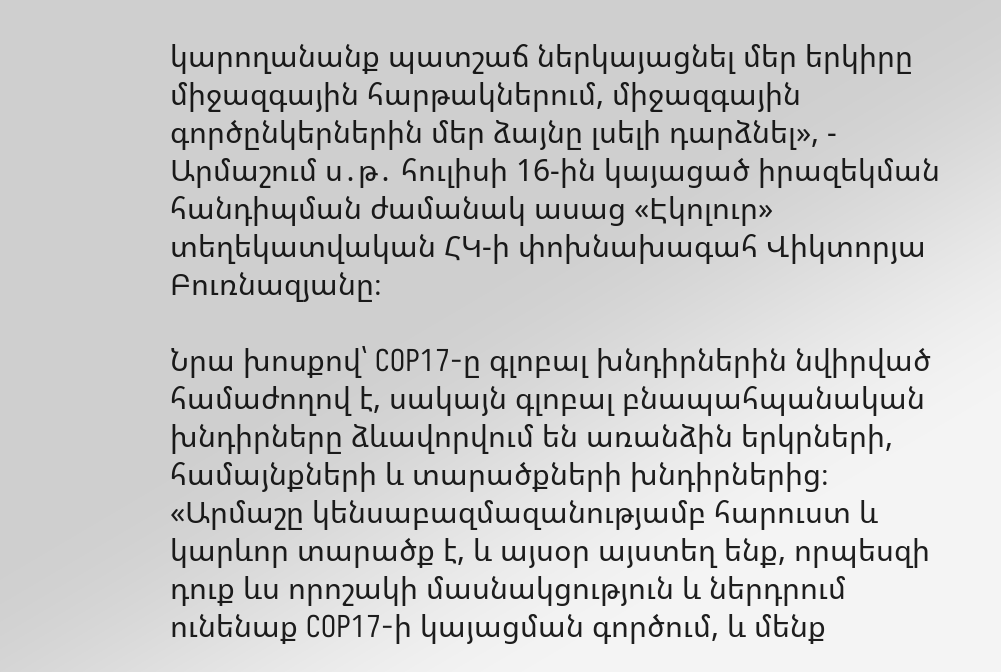կարողանանք պատշաճ ներկայացնել մեր երկիրը միջազգային հարթակներում, միջազգային գործընկերներին մեր ձայնը լսելի դարձնել», - Արմաշում ս․թ․ հուլիսի 16-ին կայացած իրազեկման հանդիպման ժամանակ ասաց «Էկոլուր» տեղեկատվական ՀԿ-ի փոխնախագահ Վիկտորյա Բուռնազյանը։

Նրա խոսքով՝ COP17-ը գլոբալ խնդիրներին նվիրված համաժողով է, սակայն գլոբալ բնապահպանական խնդիրները ձևավորվում են առանձին երկրների, համայնքների և տարածքների խնդիրներից։ «Արմաշը կենսաբազմազանությամբ հարուստ և կարևոր տարածք է, և այսօր այստեղ ենք, որպեսզի դուք ևս որոշակի մասնակցություն և ներդրում ունենաք COP17-ի կայացման գործում, և մենք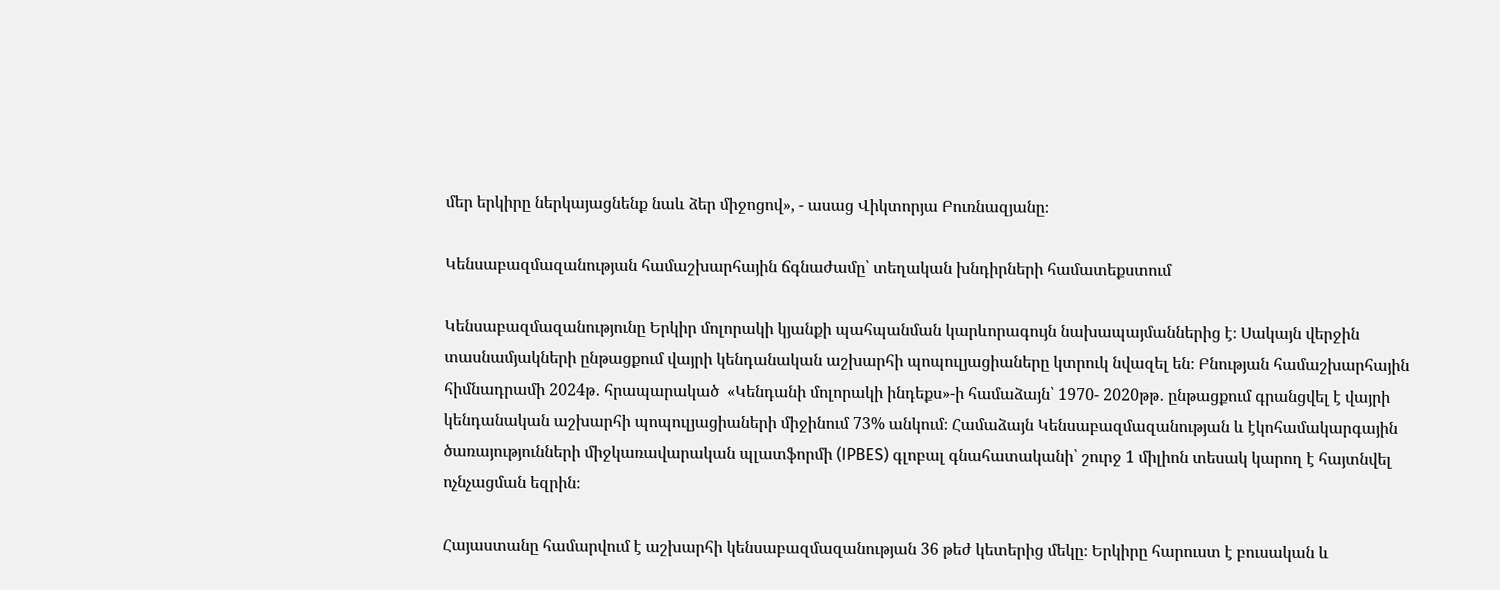մեր երկիրը ներկայացնենք նաև ձեր միջոցով», - ասաց Վիկտորյա Բուռնազյանը։

Կենսաբազմազանության համաշխարհային ճգնաժամը՝ տեղական խնդիրների համատեքստում

Կենսաբազմազանությունը Երկիր մոլորակի կյանքի պահպանման կարևորագույն նախապայմաններից է։ Սակայն վերջին տասնամյակների ընթացքում վայրի կենդանական աշխարհի պոպուլյացիաները կտրուկ նվազել են։ Բնության համաշխարհային հիմնադրամի 2024թ․ հրապարակած  «Կենդանի մոլորակի ինդեքս»-ի համաձայն՝ 1970- 2020թթ․ ընթացքում գրանցվել է վայրի կենդանական աշխարհի պոպուլյացիաների միջինում 73% անկում։ Համաձայն Կենսաբազմազանության և էկոհամակարգային ծառայությունների միջկառավարական պլատֆորմի (IPBES) գլոբալ գնահատականի՝ շուրջ 1 միլիոն տեսակ կարող է հայտնվել ոչնչացման եզրին։

Հայաստանը համարվում է աշխարհի կենսաբազմազանության 36 թեժ կետերից մեկը։ Երկիրը հարուստ է բուսական և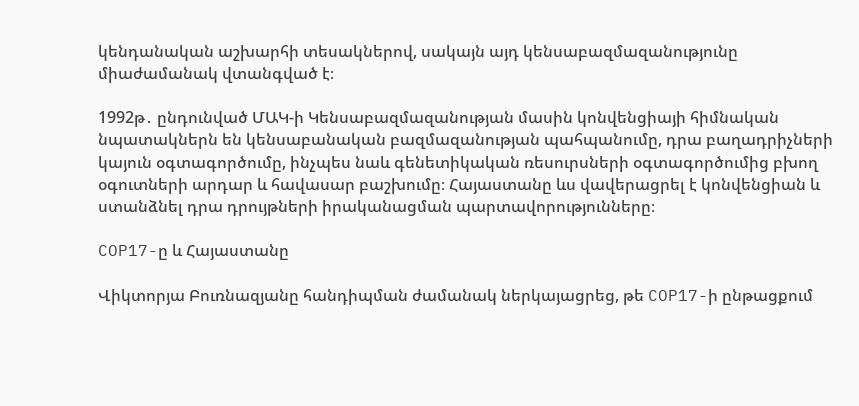կենդանական աշխարհի տեսակներով, սակայն այդ կենսաբազմազանությունը միաժամանակ վտանգված է։

1992թ․ ընդունված ՄԱԿ-ի Կենսաբազմազանության մասին կոնվենցիայի հիմնական նպատակներն են կենսաբանական բազմազանության պահպանումը, դրա բաղադրիչների կայուն օգտագործումը, ինչպես նաև գենետիկական ռեսուրսների օգտագործումից բխող օգուտների արդար և հավասար բաշխումը։ Հայաստանը ևս վավերացրել է կոնվենցիան և ստանձնել դրա դրույթների իրականացման պարտավորությունները։

COP17-ը և Հայաստանը

Վիկտորյա Բուռնազյանը հանդիպման ժամանակ ներկայացրեց, թե COP17-ի ընթացքում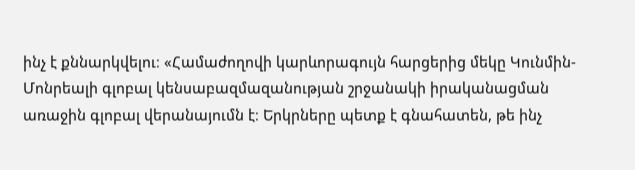ինչ է քննարկվելու։ «Համաժողովի կարևորագույն հարցերից մեկը Կունմին-Մոնրեալի գլոբալ կենսաբազմազանության շրջանակի իրականացման առաջին գլոբալ վերանայումն է։ Երկրները պետք է գնահատեն, թե ինչ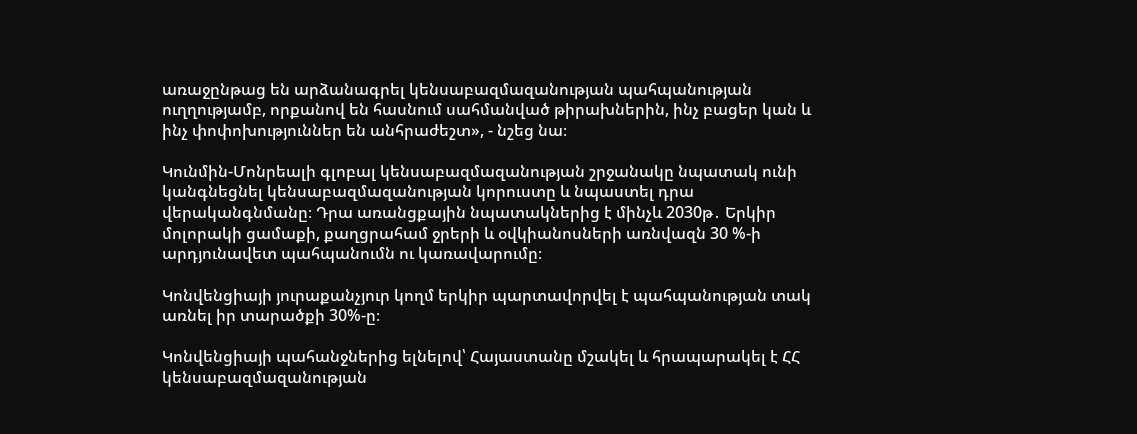առաջընթաց են արձանագրել կենսաբազմազանության պահպանության ուղղությամբ, որքանով են հասնում սահմանված թիրախներին, ինչ բացեր կան և ինչ փոփոխություններ են անհրաժեշտ», - նշեց նա։

Կունմին-Մոնրեալի գլոբալ կենսաբազմազանության շրջանակը նպատակ ունի կանգնեցնել կենսաբազմազանության կորուստը և նպաստել դրա վերականգնմանը։ Դրա առանցքային նպատակներից է մինչև 2030թ․ Երկիր մոլորակի ցամաքի, քաղցրահամ ջրերի և օվկիանոսների առնվազն 30 %-ի արդյունավետ պահպանումն ու կառավարումը։

Կոնվենցիայի յուրաքանչյուր կողմ երկիր պարտավորվել է պահպանության տակ առնել իր տարածքի 30%-ը։

Կոնվենցիայի պահանջներից ելնելով՝ Հայաստանը մշակել և հրապարակել է ՀՀ կենսաբազմազանության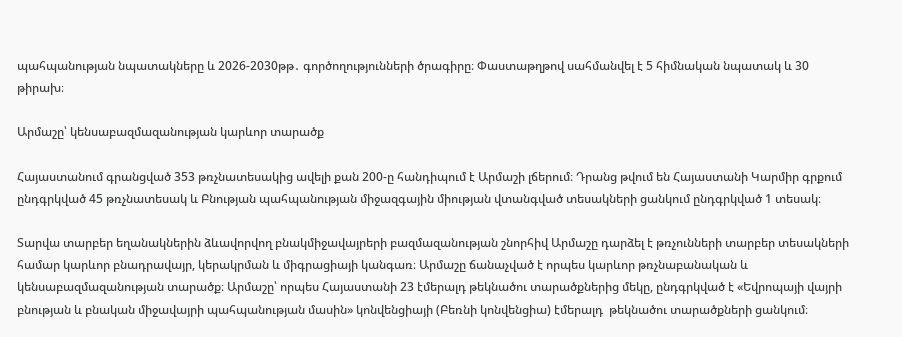պահպանության նպատակները և 2026-2030թթ․ գործողությունների ծրագիրը։ Փաստաթղթով սահմանվել է 5 հիմնական նպատակ և 30 թիրախ։

Արմաշը՝ կենսաբազմազանության կարևոր տարածք

Հայաստանում գրանցված 353 թռչնատեսակից ավելի քան 200-ը հանդիպում է Արմաշի լճերում։ Դրանց թվում են Հայաստանի Կարմիր գրքում ընդգրկված 45 թռչնատեսակ և Բնության պահպանության միջազգային միության վտանգված տեսակների ցանկում ընդգրկված 1 տեսակ։

Տարվա տարբեր եղանակներին ձևավորվող բնակմիջավայրերի բազմազանության շնորհիվ Արմաշը դարձել է թռչունների տարբեր տեսակների համար կարևոր բնադրավայր, կերակրման և միգրացիայի կանգառ։ Արմաշը ճանաչված է որպես կարևոր թռչնաբանական և կենսաբազմազանության տարածք։ Արմաշը՝ որպես Հայաստանի 23 էմերալդ թեկնածու տարածքներից մեկը, ընդգրկված է «Եվրոպայի վայրի բնության և բնական միջավայրի պահպանության մասին» կոնվենցիայի (Բեռնի կոնվենցիա) էմերալդ  թեկնածու տարածքների ցանկում։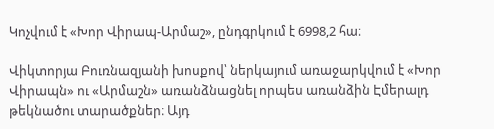Կոչվում է «Խոր Վիրապ-Արմաշ», ընդգրկում է 6998,2 հա։

Վիկտորյա Բուռնազյանի խոսքով՝ ներկայում առաջարկվում է «Խոր Վիրապն» ու «Արմաշն» առանձնացնել որպես առանձին Էմերալդ թեկնածու տարածքներ։ Այդ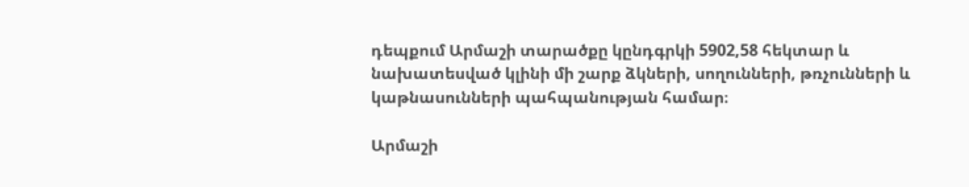դեպքում Արմաշի տարածքը կընդգրկի 5902,58 հեկտար և նախատեսված կլինի մի շարք ձկների, սողունների, թռչունների և կաթնասունների պահպանության համար։

Արմաշի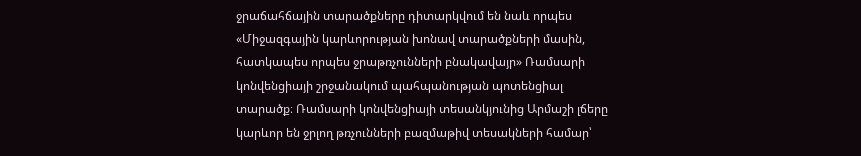ջրաճահճային տարածքները դիտարկվում են նաև որպես «Միջազգային կարևորության խոնավ տարածքների մասին, հատկապես որպես ջրաթռչունների բնակավայր» Ռամսարի կոնվենցիայի շրջանակում պահպանության պոտենցիալ տարածք։ Ռամսարի կոնվենցիայի տեսանկյունից Արմաշի լճերը կարևոր են ջրլող թռչունների բազմաթիվ տեսակների համար՝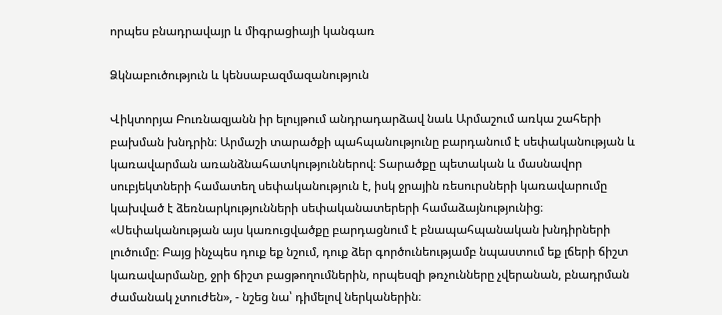որպես բնադրավայր և միգրացիայի կանգառ

Ձկնաբուծություն և կենսաբազմազանություն

Վիկտորյա Բուռնազյանն իր ելույթում անդրադարձավ նաև Արմաշում առկա շահերի բախման խնդրին։ Արմաշի տարածքի պահպանությունը բարդանում է սեփականության և կառավարման առանձնահատկություններով։ Տարածքը պետական և մասնավոր սուբյեկտների համատեղ սեփականություն է, իսկ ջրային ռեսուրսների կառավարումը կախված է ձեռնարկությունների սեփականատերերի համաձայնությունից։ «Սեփականության այս կառուցվածքը բարդացնում է բնապահպանական խնդիրների լուծումը։ Բայց ինչպես դուք եք նշում, դուք ձեր գործունեությամբ նպաստում եք լճերի ճիշտ կառավարմանը, ջրի ճիշտ բացթողումներին, որպեսզի թռչունները չվերանան, բնադրման ժամանակ չտուժեն», - նշեց նա՝ դիմելով ներկաներին։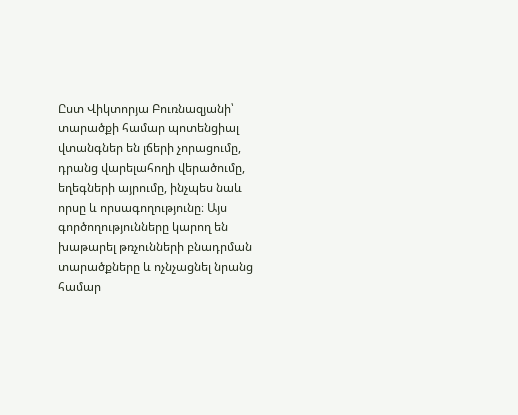Ըստ Վիկտորյա Բուռնազյանի՝ տարածքի համար պոտենցիալ վտանգներ են լճերի չորացումը, դրանց վարելահողի վերածումը, եղեգների այրումը, ինչպես նաև որսը և որսագողությունը։ Այս գործողությունները կարող են խաթարել թռչունների բնադրման տարածքները և ոչնչացնել նրանց համար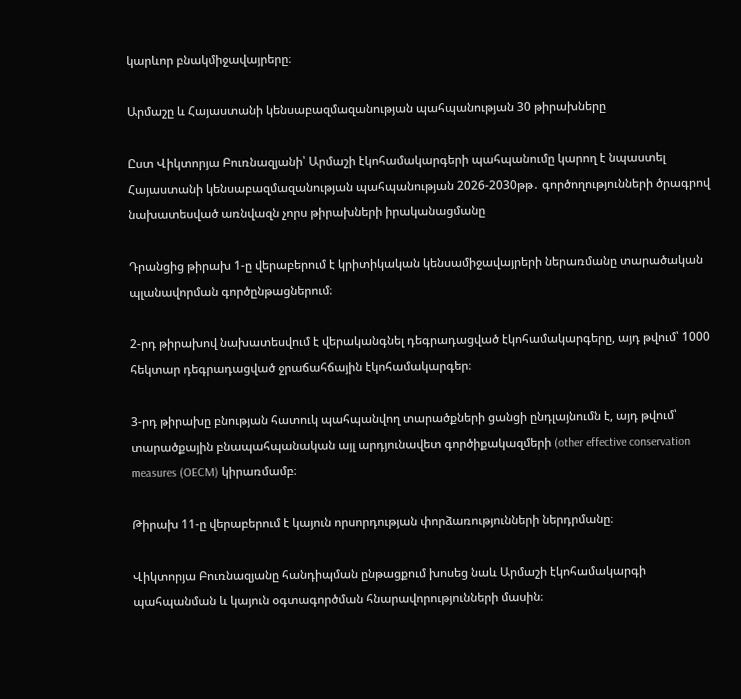կարևոր բնակմիջավայրերը։

Արմաշը և Հայաստանի կենսաբազմազանության պահպանության 30 թիրախները

Ըստ Վիկտորյա Բուռնազյանի՝ Արմաշի էկոհամակարգերի պահպանումը կարող է նպաստել Հայաստանի կենսաբազմազանության պահպանության 2026-2030թթ․ գործողությունների ծրագրով նախատեսված առնվազն չորս թիրախների իրականացմանը

Դրանցից թիրախ 1-ը վերաբերում է կրիտիկական կենսամիջավայրերի ներառմանը տարածական պլանավորման գործընթացներում։

2-րդ թիրախով նախատեսվում է վերականգնել դեգրադացված էկոհամակարգերը, այդ թվում՝ 1000 հեկտար դեգրադացված ջրաճահճային էկոհամակարգեր։

3-րդ թիրախը բնության հատուկ պահպանվող տարածքների ցանցի ընդլայնումն է, այդ թվում՝ տարածքային բնապահպանական այլ արդյունավետ գործիքակազմերի (other effective conservation measures (OECM) կիրառմամբ։

Թիրախ 11-ը վերաբերում է կայուն որսորդության փորձառությունների ներդրմանը։

Վիկտորյա Բուռնազյանը հանդիպման ընթացքում խոսեց նաև Արմաշի էկոհամակարգի պահպանման և կայուն օգտագործման հնարավորությունների մասին։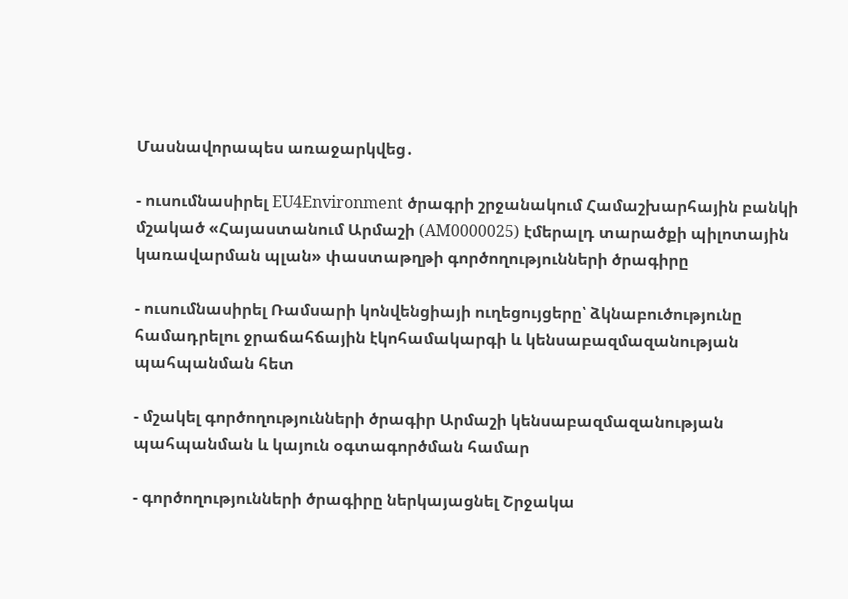Մասնավորապես առաջարկվեց․

- ուսումնասիրել EU4Environment ծրագրի շրջանակում Համաշխարհային բանկի մշակած «Հայաստանում Արմաշի (AM0000025) էմերալդ տարածքի պիլոտային կառավարման պլան» փաստաթղթի գործողությունների ծրագիրը

- ուսումնասիրել Ռամսարի կոնվենցիայի ուղեցույցերը՝ ձկնաբուծությունը համադրելու ջրաճահճային էկոհամակարգի և կենսաբազմազանության պահպանման հետ

- մշակել գործողությունների ծրագիր Արմաշի կենսաբազմազանության պահպանման և կայուն օգտագործման համար

- գործողությունների ծրագիրը ներկայացնել Շրջակա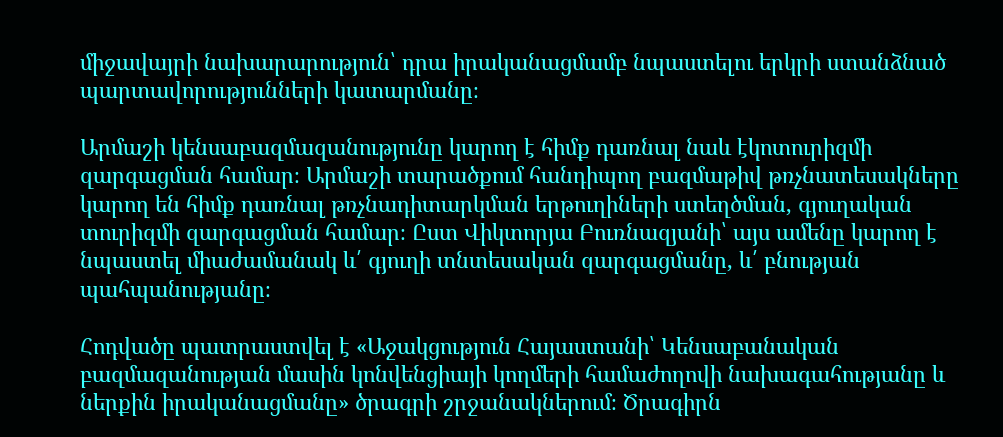միջավայրի նախարարություն՝ դրա իրականացմամբ նպաստելու երկրի ստանձնած պարտավորությունների կատարմանը։

Արմաշի կենսաբազմազանությունը կարող է հիմք դառնալ նաև էկոտուրիզմի զարգացման համար։ Արմաշի տարածքում հանդիպող բազմաթիվ թռչնատեսակները կարող են հիմք դառնալ թռչնադիտարկման երթուղիների ստեղծման, գյուղական տուրիզմի զարգացման համար։ Ըստ Վիկտորյա Բուռնազյանի՝ այս ամենը կարող է նպաստել միաժամանակ և՛ գյուղի տնտեսական զարգացմանը, և՛ բնության պահպանությանը։

Հոդվածը պատրաստվել է «Աջակցություն Հայաստանի՝ Կենսաբանական բազմազանության մասին կոնվենցիայի կողմերի համաժողովի նախագահությանը և ներքին իրականացմանը» ծրագրի շրջանակներում։ Ծրագիրն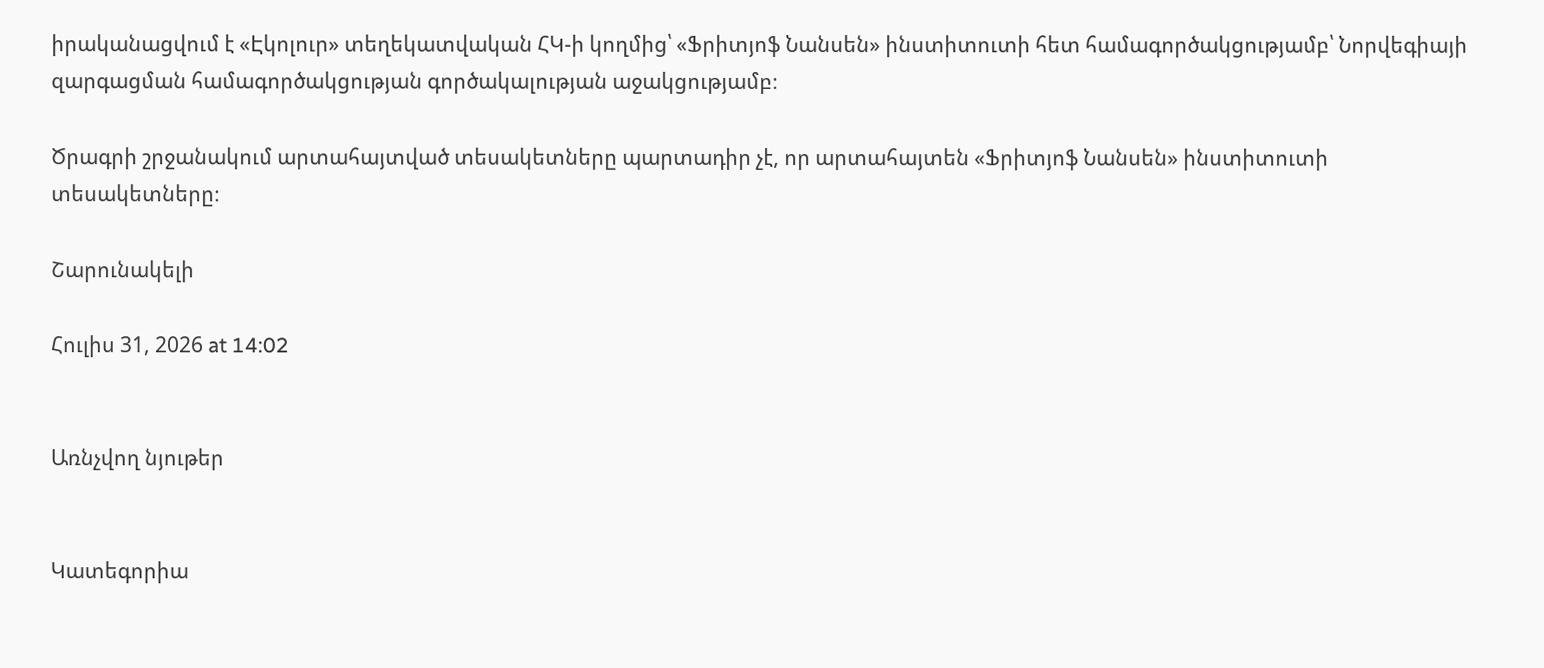իրականացվում է «Էկոլուր» տեղեկատվական ՀԿ-ի կողմից՝ «Ֆրիտյոֆ Նանսեն» ինստիտուտի հետ համագործակցությամբ՝ Նորվեգիայի զարգացման համագործակցության գործակալության աջակցությամբ։

Ծրագրի շրջանակում արտահայտված տեսակետները պարտադիր չէ, որ արտահայտեն «Ֆրիտյոֆ Նանսեն» ինստիտուտի տեսակետները։

Շարունակելի

Հուլիս 31, 2026 at 14:02


Առնչվող նյութեր


Կատեգորիա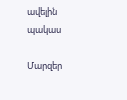ավելին
պակաս

Մարզեր